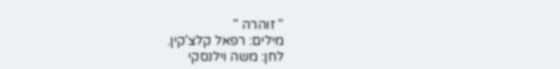" זוהרה "
מילים: רפאל קלצ'קין.
לחן: משה וילנסקי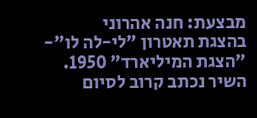מבצעת: חנה אהרוני
בהצגת תאטרון "לי-לה לו"- "הצגת המיליארד" 1950.
השיר נכתב קרוב לסיום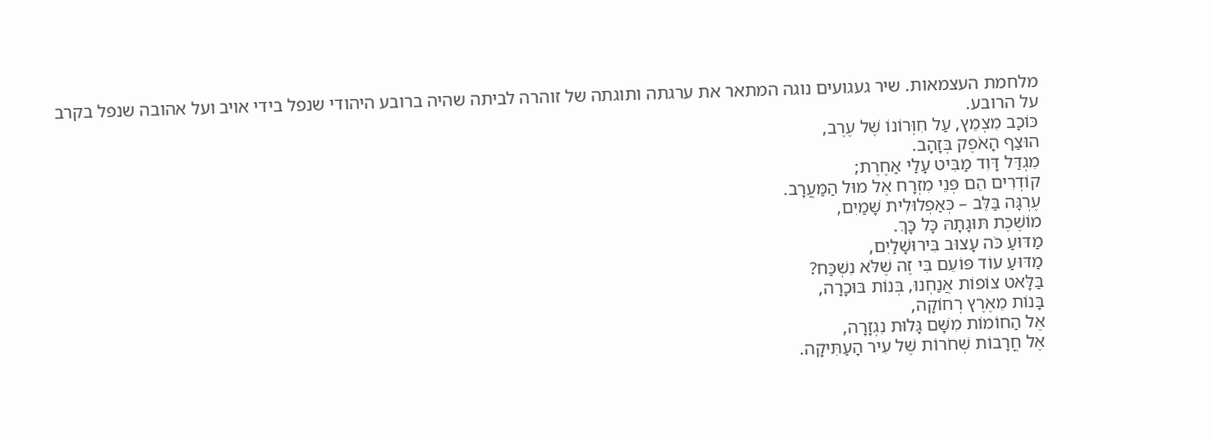מלחמת העצמאות. שיר געגועים נוגה המתאר את ערגתה ותוגתה של זוהרה לביתה שהיה ברובע היהודי שנפל בידי אויב ועל אהובה שנפל בקרב על הרובע.
כּוֹכָב מִצְמֵץ, עַל חִוְּרוֹנוֹ שֶׁל עֶרֶב,
הוּצַף הָאֹפֶק בְּזָהָב.
מִגְדַּל דָּוִד מַבִּיט עָלַי אַחֶרֶת;
קוֹדְרִים הֵם פְּנֵי מִזְרָח אֶל מוּל הַמַּעֲרָב.
עֶרְגָּה בַּלֵּב – כְּאַפְלוּלִית שָׁמַיִם,
מוֹשֶׁכֶת תּוּגָתָהּ כָּל כָּךְ.
מַדּוּעַ כֹּה עָצוּב בִּירוּשָׁלַיִם,
מַדּוּעַ עוֹד פּוֹעֵם בִּי זֶה שֶׁלֹּא נִשְׁכַּח?
בַּלָּאט צוֹפוֹת אֲנַחְנוּ, בְּנוֹת בּוּכָרָה,
בָּנוֹת מֵאֶרֶץ רְחוֹקָה,
אֶל הַחוֹמוֹת מִשָּׁם גָּלוּת נִגְזָרָה,
אֶל חֳרָבוֹת שְׁחֹרוֹת שֶׁל עִיר הָעַתִּיקָה.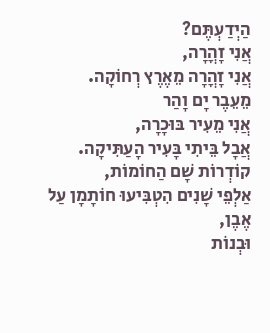הַיְדַעְתֶּם?
אֲנִי זָהֳרָה,
אֲנִי זָהֳרָה מֵאֶרֶץ רְחוֹקָה.
מֵעֵבֶר יָם וָהַר
אֲנִי מֵעִיר בּוּכָרָה,
אֲבָל בֵּיתִי בָּעִיר הָעַתִּיקָה.
קוֹדְרוֹת שָׁם הַחוֹמוֹת,
אַלְפֵי שָׁנִים הִטְבִּיעוּ חוֹתָמָן עַל אֶבֶן,
וּבְנוֹת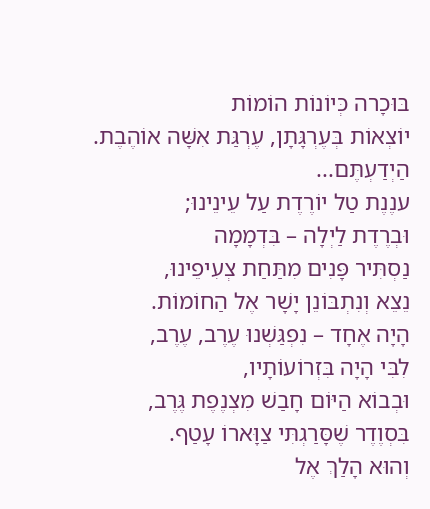בּוּכָרה כְּיוֹנוֹת הוֹמוֹת
יוֹצְאוֹת בְּעֶרְגָּתָן, עֶרְגַּת אִשָּׁה אוֹהֶבֶת.
הַיְדַעְתֶּם...
ענֶנֶת טַל יוֹרֶדֶת עַל עֵינֵינוּ;
וּבְרֶדֶת לַיְלָה – בִּדְמָמָה
נַסְתִּיר פָּנִים מִתַּחַת צְעִיפֵינוּ,
נֵצֵא וְנִתְבּוֹנֵן יָשָׁר אֶל הַחוֹמוֹת.
הָיָה אֶחָד – נִפְגַּשְׁנוּ עֶרֶב, עֶרֶב,
לִבִּי הָיָה בִּזְרוֹעוֹתָיו,
וּבְבוֹא הַיּוֹם חָבַשׁ מִצְנֶפֶת גֶּרֶב,
בִּסְוֶדֶר שֶׁסָּרַגְתִּי צַוָּארוֹ עָטַף.
וְהוּא הָלַךְ אֶל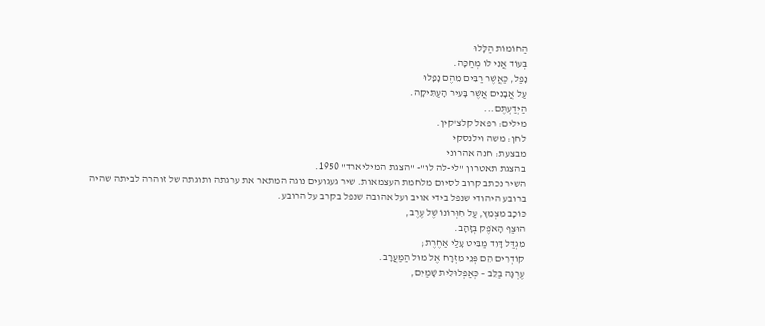הַחוֹמוֹת הַלָּלוּ
בְּעוֹד אֲנִי לוֹ מְחַכָּה.
נָפַל, כַּאֲשֶׁר רַבִּים מֵהֶם נָפָלוּ
עַל אֲבָנִים אֲשֶׁר בָּעִיר הָעַתִּיקָה.
הַיְדַעְתֶּם...
מילים: רפאל קלצ'קין.
לחן: משה וילנסקי
מבצעת: חנה אהרוני
בהצגת תאטרון "לי-לה לו"- "הצגת המיליארד" 1950.
השיר נכתב קרוב לסיום מלחמת העצמאות. שיר געגועים נוגה המתאר את ערגתה ותוגתה של זוהרה לביתה שהיה ברובע היהודי שנפל בידי אויב ועל אהובה שנפל בקרב על הרובע.
כּוֹכָב מִצְמֵץ, עַל חִוְּרוֹנוֹ שֶׁל עֶרֶב,
הוּצַף הָאֹפֶק בְּזָהָב.
מִגְדַּל דָּוִד מַבִּיט עָלַי אַחֶרֶת;
קוֹדְרִים הֵם פְּנֵי מִזְרָח אֶל מוּל הַמַּעֲרָב.
עֶרְגָּה בַּלֵּב – כְּאַפְלוּלִית שָׁמַיִם,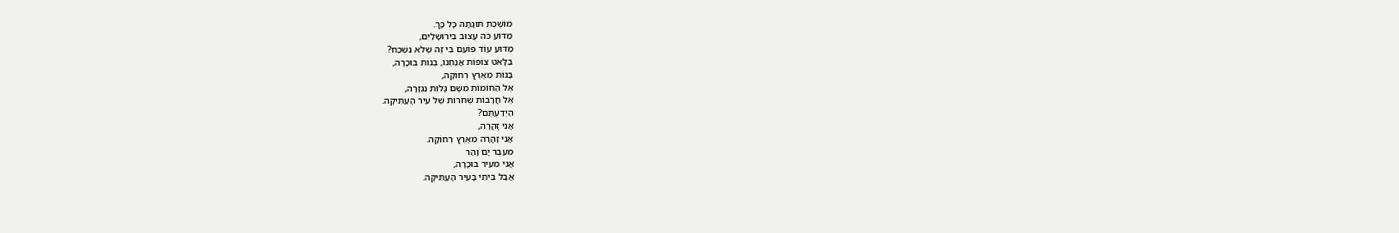מוֹשֶׁכֶת תּוּגָתָהּ כָּל כָּךְ.
מַדּוּעַ כֹּה עָצוּב בִּירוּשָׁלַיִם,
מַדּוּעַ עוֹד פּוֹעֵם בִּי זֶה שֶׁלֹּא נִשְׁכַּח?
בַּלָּאט צוֹפוֹת אֲנַחְנוּ, בְּנוֹת בּוּכָרָה,
בָּנוֹת מֵאֶרֶץ רְחוֹקָה,
אֶל הַחוֹמוֹת מִשָּׁם גָּלוּת נִגְזָרָה,
אֶל חֳרָבוֹת שְׁחֹרוֹת שֶׁל עִיר הָעַתִּיקָה.
הַיְדַעְתֶּם?
אֲנִי זָהֳרָה,
אֲנִי זָהֳרָה מֵאֶרֶץ רְחוֹקָה.
מֵעֵבֶר יָם וָהַר
אֲנִי מֵעִיר בּוּכָרָה,
אֲבָל בֵּיתִי בָּעִיר הָעַתִּיקָה.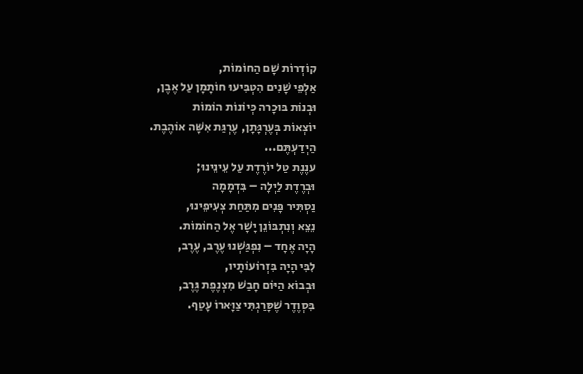קוֹדְרוֹת שָׁם הַחוֹמוֹת,
אַלְפֵי שָׁנִים הִטְבִּיעוּ חוֹתָמָן עַל אֶבֶן,
וּבְנוֹת בּוּכָרה כְּיוֹנוֹת הוֹמוֹת
יוֹצְאוֹת בְּעֶרְגָּתָן, עֶרְגַּת אִשָּׁה אוֹהֶבֶת.
הַיְדַעְתֶּם...
ענֶנֶת טַל יוֹרֶדֶת עַל עֵינֵינוּ;
וּבְרֶדֶת לַיְלָה – בִּדְמָמָה
נַסְתִּיר פָּנִים מִתַּחַת צְעִיפֵינוּ,
נֵצֵא וְנִתְבּוֹנֵן יָשָׁר אֶל הַחוֹמוֹת.
הָיָה אֶחָד – נִפְגַּשְׁנוּ עֶרֶב, עֶרֶב,
לִבִּי הָיָה בִּזְרוֹעוֹתָיו,
וּבְבוֹא הַיּוֹם חָבַשׁ מִצְנֶפֶת גֶּרֶב,
בִּסְוֶדֶר שֶׁסָּרַגְתִּי צַוָּארוֹ עָטַף.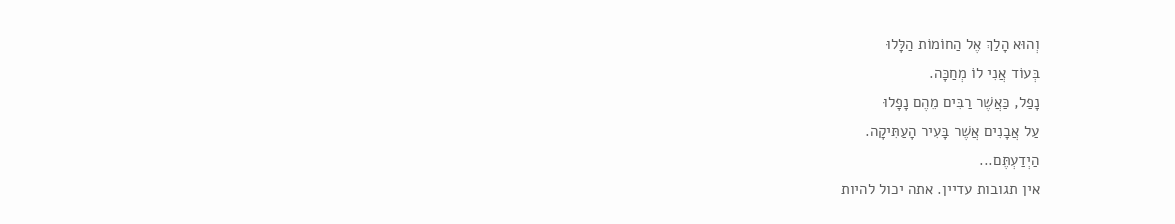וְהוּא הָלַךְ אֶל הַחוֹמוֹת הַלָּלוּ
בְּעוֹד אֲנִי לוֹ מְחַכָּה.
נָפַל, כַּאֲשֶׁר רַבִּים מֵהֶם נָפָלוּ
עַל אֲבָנִים אֲשֶׁר בָּעִיר הָעַתִּיקָה.
הַיְדַעְתֶּם...
אין תגובות עדיין. אתה יכול להיות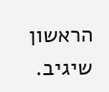הראשון שיגיב.